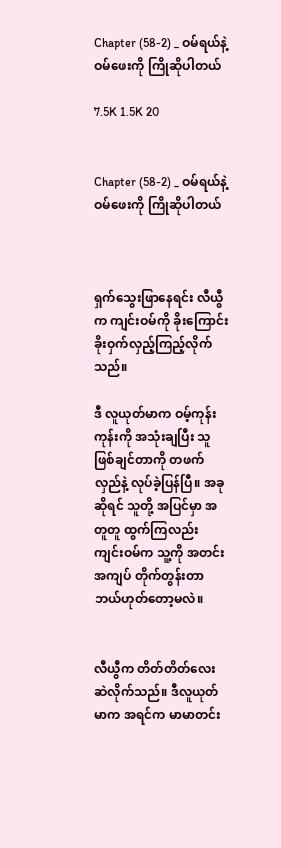Chapter (58-2) _ ဝမ်ရယ်နဲ့ ဝမ်ဖေးကို ကြိုဆိုပါတယ်

7.5K 1.5K 20


Chapter (58-2) _ ဝမ်ရယ်နဲ့ ဝမ်ဖေးကို ကြိုဆိုပါတယ်



ရှက်သွေးဖြာနေရင်း လီယွီ က ကျင်းဝမ်ကို ခိုးကြောင်း ခိုးဝှက်လှည့်ကြည့်လိုက်သည်။

ဒီ လူယုတ်မာက ဝမ့်ကုန်းကုန်းကို အသုံးချပြီး သူ ဖြစ်ချင်တာကို တဖက်လှည်နဲ့ လုပ်ခဲ့ပြန်ပြီ။ အခုဆိုရင် သူတို့ အပြင်မှာ အတူတူ ထွက်ကြလည်း ကျင်းဝမ်က သူ့ကို အတင်းအကျပ် တိုက်တွန်းတာ ဘယ်ဟုတ်တော့မလဲ။


လီယွီက တိတ်တိတ်လေး ဆဲလိုက်သည်။ ဒီလူယုတ်မာက အရင်က မာမာတင်း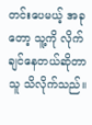တင်းပေမယ့် အခုတော့ သူ့ကို လိုက်ချင်နေတယ်ဆိုတာ သူ သိလိုက်သည်။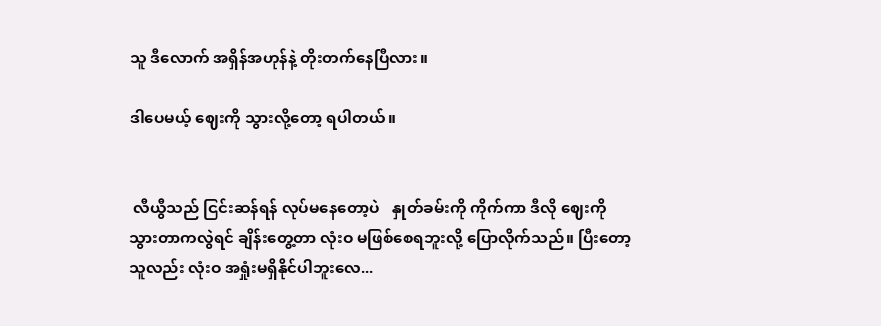သူ ဒီလောက် အရှိန်အဟုန်နဲ့ တိုးတက်နေပြီလား။

ဒါပေမယ့် ဈေးကို သွားလို့တော့ ရပါတယ်။


 လီယွီသည် ငြင်းဆန်ရန် လုပ်မနေတော့ပဲ   နှုတ်ခမ်းကို ကိုက်ကာ ဒီလို ဈေးကိုသွားတာကလွဲရင် ချိန်းတွေ့တာ လုံးဝ မဖြစ်စေရဘူးလို့ ပြောလိုက်သည်။ ပြီးတော့ သူလည်း လုံးဝ အရှုံးမရှိနိုင်ပါဘူးလေ...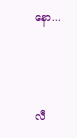နော...




လီ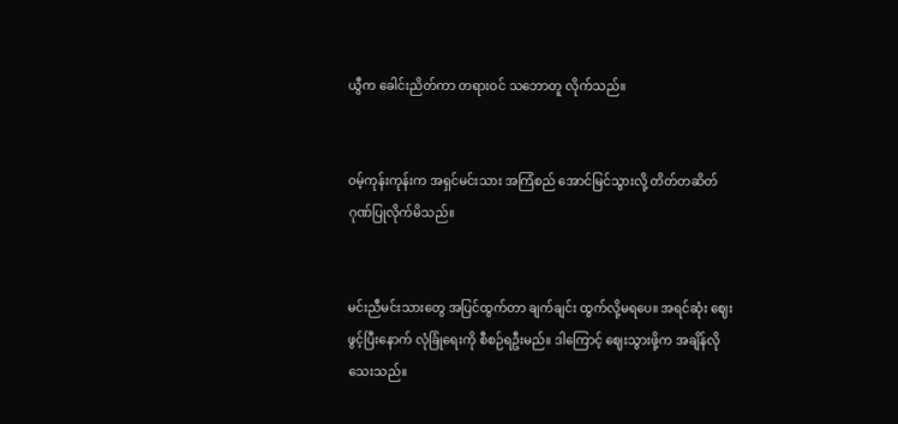ယွီက ခေါင်းညိတ်ကာ တရားဝင် သဘောတူ လိုက်သည်။


ဝမ့်ကုန်းကုန်းက အရှင်မင်းသား အကြံစည် အောင်မြင်သွားလို့ တိတ်တဆိတ် ဂုဏ်ပြုလိုက်မိသည်။


မင်းညီမင်းသားတွေ အပြင်ထွက်တာ ချက်ချင်း ထွက်လို့မရပေ။ အရင်ဆုံး ဈေးဖွင့်ပြီးနောက် လုံခြုံရေးကို စီစဉ်ရဦးမည်။ ဒါကြောင့် ဈေးသွားဖို့က အချိန်လိုသေးသည်။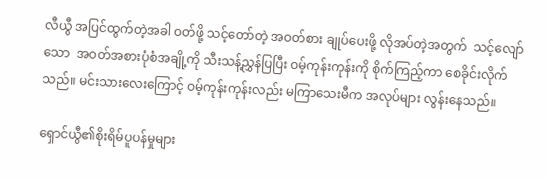လီယွီ အပြင်ထွက်တဲ့အခါ ဝတ်ဖို့ သင့်တော်တဲ့ အဝတ်စား ချုပ်ပေးဖို့ လိုအပ်တဲ့အတွက်  သင့်လျော်သော  အဝတ်အစားပုံစံအချို့ကို သီးသန့်ညွှန်ပြပြီး ဝမ့်ကုန်းကုန်းကို စိုက်ကြည့်ကာ စေခိုင်းလိုက်သည်။ မင်းသားလေးကြောင့် ဝမ့်ကုန်းကုန်းလည်း မကြာသေးမီက အလုပ်များ လွန်းနေသည်။

ရှောင်ယွီ၏စိုးရိမ်ပူပန်မှုများ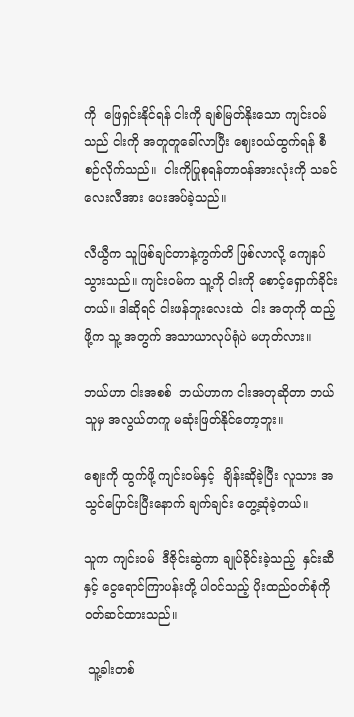ကို  ဖြေရှင်းနိုင်ရန် ငါးကို ချစ်မြတ်နိုးသော ကျင်းဝမ် သည် ငါးကို အတူတူခေါ်လာပြီး ဈေးဝယ်ထွက်ရန် စီစဉ်လိုက်သည်။  ငါးကိုပြုစုရန်တာဝန်အားလုံးကို သခင်လေးလီအား ပေးအပ်ခဲ့သည်။

လီယွီက သူဖြစ်ချင်တာနဲ့ကွက်တိ ဖြစ်လာလို့ ကျေနပ်သွားသည်။ ကျင်းဝမ်က သူ့ကို ငါးကို စောင့်ရှောက်ခိုင်းတယ်။ ဒါဆိုရင် ငါးဖန်ဘူးလေးထဲ  ငါး အတုကို ထည့်ဖို့က သူ့ အတွက် အသာယာလုပ်ရုံပဲ မဟုတ်လား။

ဘယ်ဟာ ငါးအစစ်  ဘယ်ဟာက ငါးအတုဆိုတာ ဘယ်သူမှ အလွယ်တကူ မဆုံးဖြတ်နိုင်တော့ဘူး။

ဈေးကို ထွက်ဖို့ ကျင်းဝမ်နှင့်  ချိန်းဆိုခဲ့ပြီး လူသား အသွင်ပြောင်းပြီးနောက် ချက်ချင်း တွေ့ဆုံခဲ့တယ်။

သူက ကျင်းဝမ်  ဒီဇိုင်းဆွဲကာ ချုပ်ခိုင်းခဲ့သည့်  နှင်းဆီနှင့် ငွေရောင်ကြာပန်းတို့ ပါဝင်သည့် ပိုးထည်ဝတ်စုံကို ဝတ်ဆင်ထားသည်။

 သူ့ခါးတစ်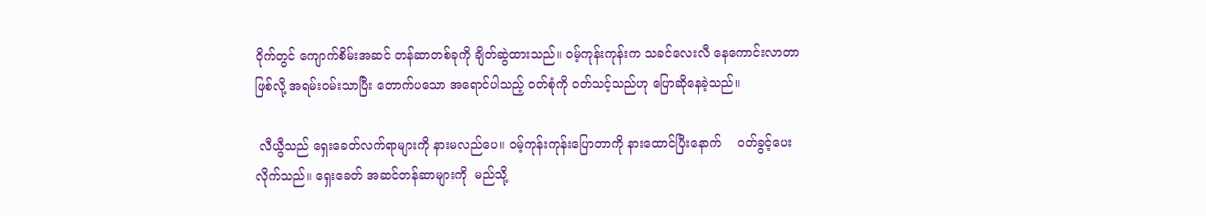ဝိုက်တွင် ကျောက်စိမ်းအဆင် တန်ဆာတစ်ခုကို ချိတ်ဆွဲထားသည်။ ဝမ့်ကုန်းကုန်းက သခင်လေးလီ နေကောင်းလာတာဖြစ်လို့ အရမ်းဝမ်းသာပြီး တောက်ပသော အရောင်ပါသည့် ဝတ်စုံကို ဝတ်သင့်သည်ဟု ပြောဆိုနေခဲ့သည်။

 လီယွီသည် ရှေးခေတ်လက်ရာများကို နားမလည်ပေ။ ဝမ့်ကုန်းကုန်းပြောတာကို နားထောင်ပြီးနောက်    ဝတ်ခွင့်ပေးလိုက်သည်။ ရှေးခေတ် အဆင်တန်ဆာများကို  မည်သို့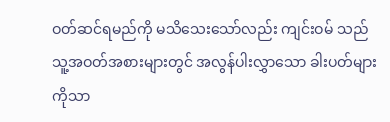ဝတ်ဆင်ရမည်ကို မသိသေးသော်လည်း ကျင်းဝမ် သည် သူ့အဝတ်အစားများတွင် အလွန်ပါးလွှာသော ခါးပတ်များကိုသာ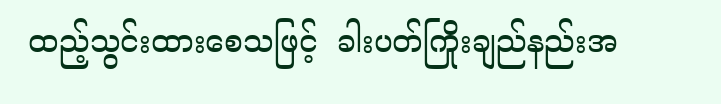ထည့်သွင်းထားစေသဖြင့်  ခါးပတ်ကြိုးချည်နည်းအ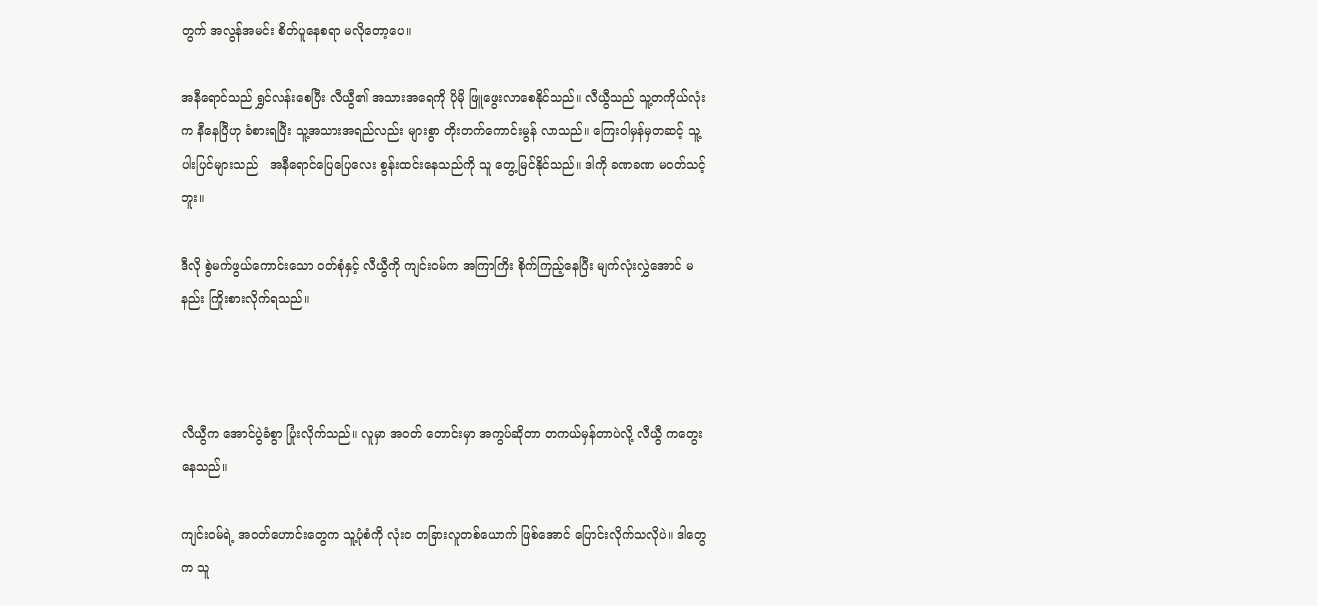တွက် အလွန်အမင်း စိတ်ပူနေစရာ မလိုတော့ပေ။

အနီရောင်သည် ရွှင်လန်းစေပြီး လီယွီ၏ အသားအရေကို ပိုမို ဖြူဖွေးလာစေနိုင်သည်။ လီယွီသည် သူ့တကိုယ်လုံးက နီနေပြီဟု ခံစားရပြီး သူ့အသားအရည်လည်း များစွာ တိုးတက်ကောင်းမွန် လာသည်။ ကြေးဝါမှန်မှတဆင့် သူ့ပါးပြင်များသည်   အနီရောင်ပြေပြေလေး စွန်းထင်းနေသည်ကို သူ တွေ့မြင်နိုင်သည်။ ဒါကို ခဏခဏ မဝတ်သင့်ဘူး။

ဒီလို စွဲမက်ဖွယ်ကောင်းသော ဝတ်စုံနှင့် လီယွီကို ကျင်းဝမ်က အကြာကြိး စိုက်ကြည့်နေပြီး မျက်လုံးလွှဲအောင် မနည်း ကြိုးစားလိုက်ရသည်။



လီယွီက အောင်ပွဲခံစွာ ပြုံးလိုက်သည်။ လူမှာ အဝတ် တောင်းမှာ အကွပ်ဆိုတာ တကယ်မှန်တာပဲလို့ လီယွီ ကတွေးနေသည်။

ကျင်းဝမ်ရဲ့ အဝတ်ဟောင်းတွေက သူ့ပုံစံကို လုံးဝ တခြားလူတစ်ယောက် ဖြစ်အောင် ပြောင်းလိုက်သလိုပဲ။ ဒါတွေက သူ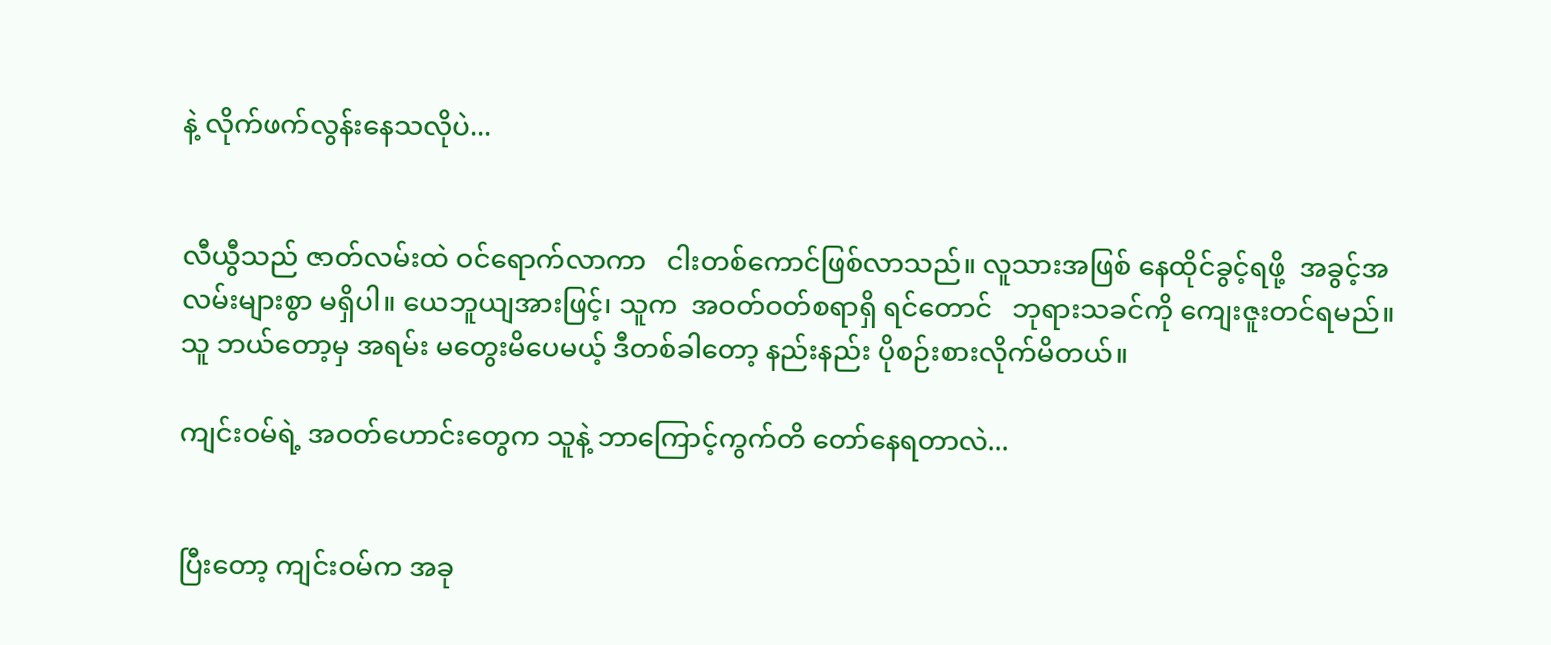နဲ့ လိုက်ဖက်လွန်းနေသလိုပဲ...


လီယွီသည် ဇာတ်လမ်းထဲ ဝင်ရောက်လာကာ   ငါးတစ်ကောင်ဖြစ်လာသည်။ လူသားအဖြစ် နေထိုင်ခွင့်ရဖို့  အခွင့်အလမ်းများစွာ မရှိပါ။ ယေဘူယျအားဖြင့်၊ သူက  အဝတ်ဝတ်စရာရှိ ရင်တောင်   ဘုရားသခင်ကို ကျေးဇူးတင်ရမည်။ သူ ဘယ်တော့မှ အရမ်း မတွေးမိပေမယ့် ဒီတစ်ခါတော့ နည်းနည်း ပိုစဉ်းစားလိုက်မိတယ်။

ကျင်းဝမ်ရဲ့ အဝတ်ဟောင်းတွေက သူနဲ့ ဘာကြောင့်ကွက်တိ တော်နေရတာလဲ...


ပြီးတော့ ကျင်းဝမ်က အခု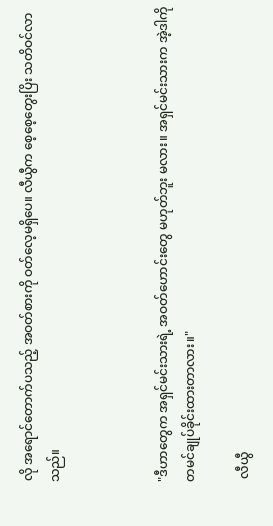လို အရောင်တောက်ပသည့် အဝတ်စားကို ဝတ်လေ့မရှိပေ။ လီယွီက စေ့စေ့တွေးပြိး သတိဝင်လာသည်။



"ဒီဟာတွေက အရှင်မင်းသားရဲ့ အဝတ်ဟောင်းတွေ မဟုတ်ဘူး မလား။ အရှင်မင်းသားက အဲ့ဒါကို တမင်ချုပ်ခိုင်းထားတာလား။"

 လီယွီ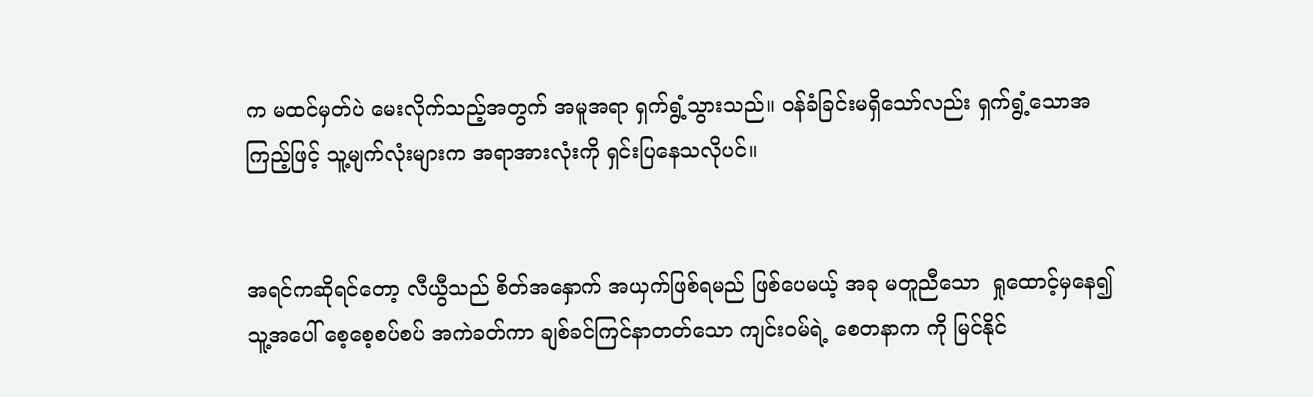က မထင်မှတ်ပဲ မေးလိုက်သည့်အတွက် အမူအရာ ရှက်ရွံ့သွားသည်။ ဝန်ခံခြင်းမရှိသော်လည်း ရှက်ရွံ့သောအကြည့်ဖြင့် သူ့မျက်လုံးများက အရာအားလုံးကို ရှင်းပြနေသလိုပင်။


အရင်ကဆိုရင်တော့ လီယွီသည် စိတ်အနှောက် အယှက်ဖြစ်ရမည် ဖြစ်ပေမယ့် အခု မတူညီသော  ရှုထောင့်မှနေ၍ သူ့အပေါ် စေ့စေ့စပ်စပ် အကဲခတ်ကာ ချစ်ခင်ကြင်နာတတ်သော ကျင်းဝမ်ရဲ့ စေတနာက ကို မြင်နိုင်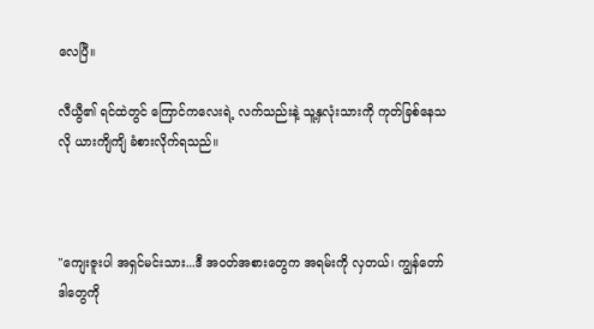လေပြီ။

လီယွီ၏ ရင်ထဲတွင် ကြောင်ကလေးရဲ့ လက်သည်းနဲ့ သူ့နှလုံးသားကို ကုတ်ခြစ်နေသလို ယားကျိကျိ ခံစားလိုက်ရသည်။



"ကျေးဇူးပါ အရှင်မင်းသား...ဒီ အဝတ်အစားတွေက အရမ်းကို လှတယ်၊ ကျွန်တော် ဒါတွေကို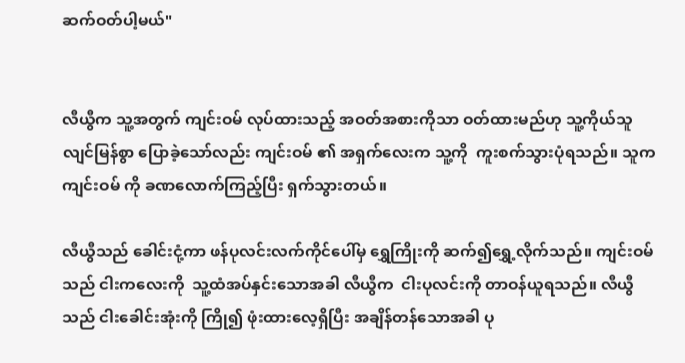ဆက်ဝတ်ပါ့မယ်"


လီယွီက သူ့အတွက် ကျင်းဝမ် လုပ်ထားသည့် အဝတ်အစားကိုသာ ဝတ်ထားမည်ဟု သူ့ကိုယ်သူ လျင်မြန်စွာ ပြောခဲ့သော်လည်း ကျင်းဝမ် ၏ အရှက်လေးက သူ့ကို  ကူးစက်သွားပုံရသည်။ သူက ကျင်းဝမ် ကို ခဏလောက်ကြည့်ပြီး ရှက်သွားတယ်။

လီယွီသည် ခေါင်းငုံ့ကာ ဖန်ပုလင်းလက်ကိုင်ပေါ်မှ ရွှေကြိုးကို ဆက်၍ရွှေ့လိုက်သည်။ ကျင်းဝမ် သည် ငါးကလေးကို  သူ့ထံအပ်နှင်းသောအခါ လီယွီက  ငါးပုလင်းကို တာဝန်ယူရသည်။ လီယွီသည် ငါးခေါင်းအုံးကို ကြို၍ ဖုံးထားလေ့ရှိပြီး အချိန်တန်သောအခါ ပု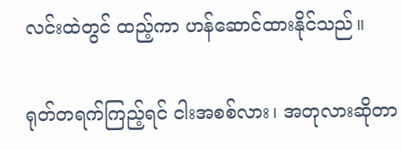လင်းထဲတွင် ထည့်ကာ ဟန်ဆောင်ထားနိုင်သည်။

ရုတ်တရက်ကြည့်ရင် ငါးအစစ်လား၊ အတုလားဆိုတာ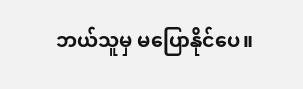ဘယ်သူမှ မပြောနိုင်ပေ။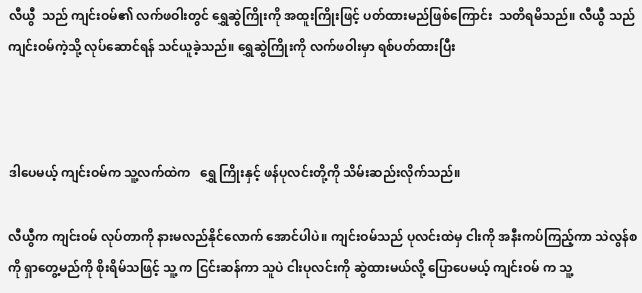လီယွီ  သည် ကျင်းဝမ်၏ လက်ဖဝါးတွင် ရွှေဆွဲကြိုးကို အထူးကြိုးဖြင့် ပတ်ထားမည်ဖြစ်ကြောင်း  သတိရမိသည်။ လီယွီ သည် ကျင်းဝမ်ကဲ့သို့ လုပ်ဆောင်ရန် သင်ယူခဲ့သည်။ ရွှေဆွဲကြိုးကို လက်ဖဝါးမှာ ရစ်ပတ်ထားပြီး



ဒါပေမယ့် ကျင်းဝမ်က သူ့လက်ထဲက   ရွှေ ကြိုးနှင့် ဖန်ပုလင်းတို့ကို သိမ်းဆည်းလိုက်သည်။

လီယွီက ကျင်းဝမ် လုပ်တာကို နားမလည်နိုင်လောက် အောင်ပါပဲ။ ကျင်းဝမ်သည် ပုလင်းထဲမှ ငါးကို အနီးကပ်ကြည့်ကာ သဲလွန်စကို ရှာတွေ့မည်ကို စိုးရိမ်သဖြင့် သူ့ က ငြင်းဆန်ကာ သူပဲ ငါးပုလင်းကို ဆွဲထားမယ်လို့ ပြောပေမယ့် ကျင်းဝမ် က သူ့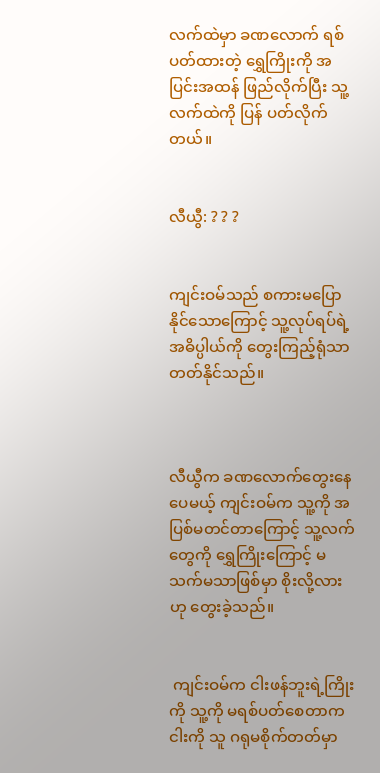လက်ထဲမှာ ခဏလောက် ရစ်ပတ်ထားတဲ့ ရွှေကြိုးကို အပြင်းအထန် ဖြည်လိုက်ပြီး သူ့လက်ထဲကို ပြန် ပတ်လိုက်တယ်။


လီယွီ: ? ? ?


ကျင်းဝမ်သည် စကားမပြောနိုင်သောကြောင့် သူ့လုပ်ရပ်ရဲ့ အဓိပ္ပါယ်ကို တွေးကြည့်ရုံသာ တတ်နိုင်သည်။



လီယွီက ခဏလောက်တွေးနေပေမယ့် ကျင်းဝမ်က သူ့ကို အပြစ်မတင်တာကြောင့် သူ့လက်တွေကို ရွှေကြိုးကြောင့် မသက်မသာဖြစ်မှာ စိုးလို့လားဟု တွေးခဲ့သည်။


 ကျင်းဝမ်က ငါးဖန်ဘူးရဲ့ကြိုးကို သူ့ကို မရစ်ပတ်စေတာက ငါးကို သူ ဂရုမစိုက်တတ်မှာ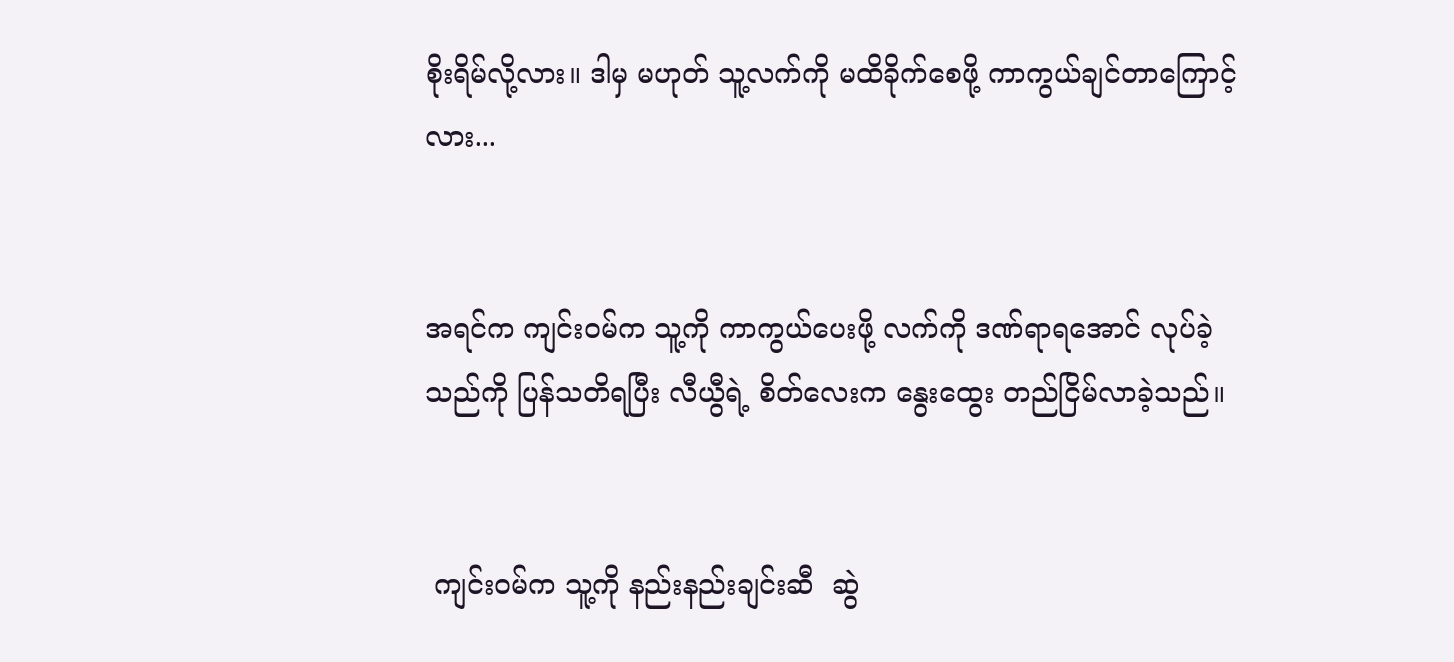စိုးရိမ်လို့လား။ ဒါမှ မဟုတ် သူ့လက်ကို မထိခိုက်စေဖို့ ကာကွယ်ချင်တာကြောင့်လား...


အရင်က ကျင်းဝမ်က သူ့ကို ကာကွယ်ပေးဖို့ လက်ကို ဒဏ်ရာရအောင် လုပ်ခဲ့သည်ကို ပြန်သတိရပြီး လီယွီရဲ့ စိတ်လေးက နွေးထွေး တည်ငြိမ်လာခဲ့သည်။


 ကျင်းဝမ်က သူ့ကို နည်းနည်းချင်းဆီ  ဆွဲ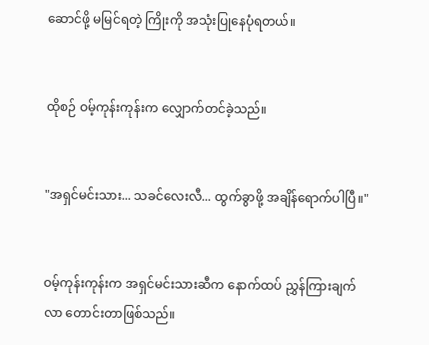ဆောင်ဖို့ မမြင်ရတဲ့ ကြိုးကို အသုံးပြုနေပုံရတယ်။


ထိုစဉ် ဝမ့်ကုန်းကုန်းက လျှောက်တင်ခဲ့သည်။


"အရှင်မင်းသား... သခင်လေးလီ... ထွက်ခွာဖို့ အချိန်ရောက်ပါပြီ။"


ဝမ့်ကုန်းကုန်းက အရှင်မင်းသားဆီက နောက်ထပ် ညွှန်ကြားချက်လာ တောင်းတာဖြစ်သည်။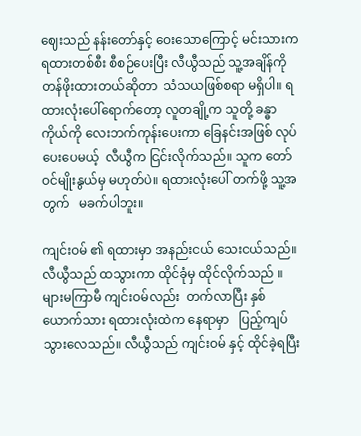ဈေးသည် နန်းတော်နှင့် ဝေးသောကြောင့် မင်းသားက ရထားတစ်စီး စီစဉ်ပေးပြီး လီယွီသည် သူ့အချိန်ကို တန်ဖိုးထားတယ်ဆိုတာ  သံသယဖြစ်စရာ မရှိပါ။ ရထားလုံးပေါ်ရောက်တော့ လူတချို့က သူတို့ ခန္ဓာကိုယ်ကို လေးဘက်ကုန်းပေးကာ ခြေနင်းအဖြစ် လုပ်ပေးပေမယ့်  လီယွီက ငြင်းလိုက်သည်။ သူက တော်ဝင်မျိုးနွယ်မှ မဟုတ်ပဲ။ ရထားလုံးပေါ် တက်ဖို့ သူ့အတွက်   မခက်ပါဘူး။

ကျင်းဝမ် ၏ ရထားမှာ အနည်းငယ် သေးငယ်သည်။ လီယွီသည် ထသွားကာ ထိုင်ခုံမှ ထိုင်လိုက်သည် ။ များမကြာမီ ကျင်းဝမ်လည်း  တက်လာပြီး နှစ်ယောက်သား ရထားလုံးထဲက နေရာမှာ   ပြည့်ကျပ်သွားလေသည်။ လီယွီသည် ကျင်းဝမ် နှင့် ထိုင်ခဲ့ရပြီး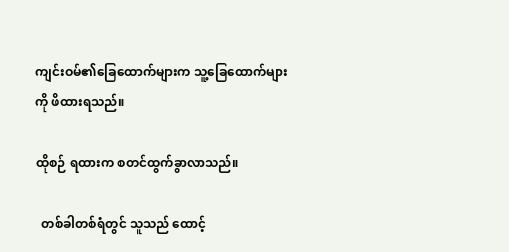ကျင်းဝမ်၏ခြေထောက်များက သူ့ခြေထောက်များကို ဖိထားရသည်။

ထိုစဉ် ရထားက စတင်ထွက်ခွာလာသည်။

  တစ်ခါတစ်ရံတွင် သူသည် ထောင့်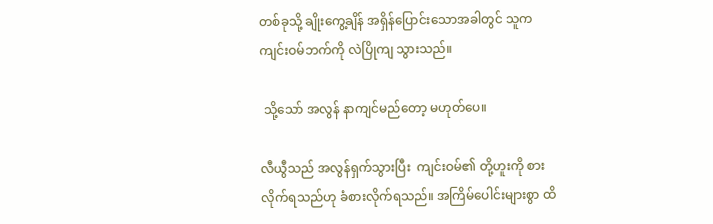တစ်ခုသို့ ချိုးကွေ့ချိန် အရှိန်ပြောင်းသောအခါတွင် သူက ကျင်းဝမ်ဘက်ကို လဲပြိုကျ သွားသည်။

 သို့သော် အလွန် နာကျင်မည်တော့ မဟုတ်ပေ။

လီယွီသည် အလွန်ရှက်သွားပြီး  ကျင်းဝမ်၏ တို့ဟူးကို စားလိုက်ရသည်ဟု ခံစားလိုက်ရသည်။ အကြိမ်ပေါင်းများစွာ ထိ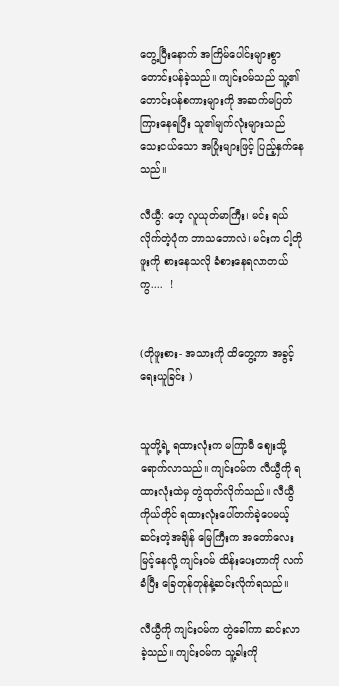တွေ့ပြီးနောက် အကြိမ်ပေါင်းများစွာ တောင်းပန်ခဲ့သည်။ ကျင်းဝမ်သည် သူ့၏ တောင်းပန်စကားများကို အဆက်မပြတ်ကြားနေရပြီး သူ၏မျက်လုံးများသည် သေးငယ်သော အပြုံးများဖြင့် ပြည့်နှက်နေသည်။

လီယွီ: ဟေ့ လူယုတ်မာကြီး၊ မင်း ရယ်လိုက်တဲ့ပုံက ဘာသဘောလဲ၊ မင်းက ငါ့တိုဖူးကို စားနေသလို ခံစားနေရလာတယ်ကွ....  !


(တိုဖူးစား- အသားကို ထိတွေ့ကာ အခွင့်ရေးယူခြင်း )


သူတို့ရဲ့ ရထားလုံးက မကြာမီ ဈေးသို့ ရောက်လာသည်။ ကျင်းဝမ်က လီယွီကို ရထားလုံးထဲမှ တွဲထုတ်လိုက်သည်။ လီယွီ ကိုယ်တိုင် ရထားလုံးပေါ်တက်ခဲ့ပေမယ့် ဆင်းတဲ့အချိန် မြေကြီးက အတော်လေး မြင့်နေလို့ ကျင်းဝမ် ထိန်းပေးတာကို လက်ခံပြီး ခြေတုန်တုန်နဲ့ဆင်းလိုက်ရသည်။

လီယွီကို ကျင်းဝမ်က တွဲခေါ်ကာ ဆင်းလာခဲ့သည်။ ကျင်းဝမ်က သူ့ခါးကို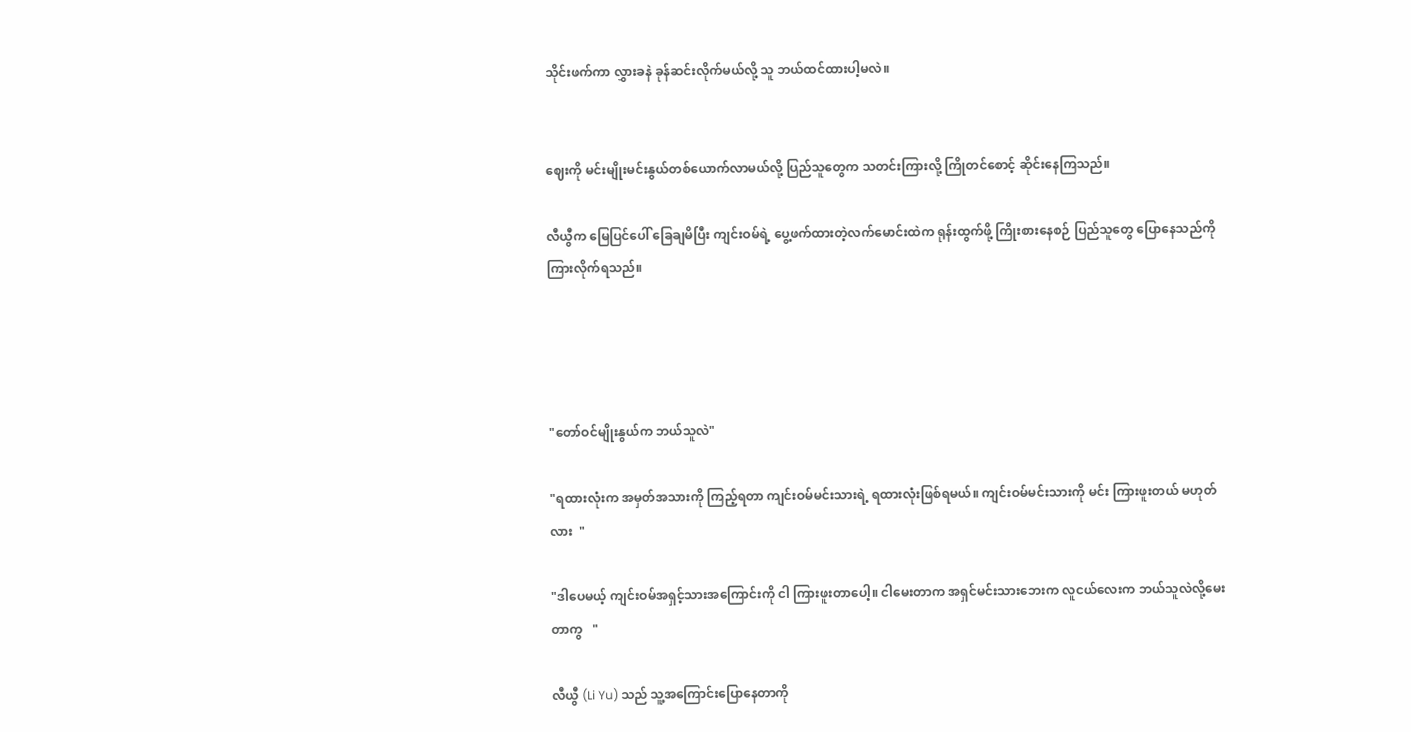သိုင်းဖက်ကာ လွှားခနဲ ခုန်ဆင်းလိုက်မယ်လို့ သူ ဘယ်ထင်ထားပါ့မလဲ။


ဈေးကို မင်းမျိုးမင်းနွယ်တစ်ယောက်လာမယ်လို့ ပြည်သူတွေက သတင်းကြားလို့ ကြိုတင်စောင့် ဆိုင်းနေကြသည်။

လီယွီက မြေပြင်ပေါ် ခြေချမိပြီး ကျင်းဝမ်ရဲ့ ပွေ့ဖက်ထားတဲ့လက်မောင်းထဲက ရုန်းထွက်ဖို့ ကြိုးစားနေစဉ် ပြည်သူတွေ ပြောနေသည်ကို ကြားလိုက်ရသည်။




"တော်ဝင်မျိုးနွယ်က ဘယ်သူလဲ"

"ရထားလုံးက အမှတ်အသားကို ကြည့်ရတာ ကျင်းဝမ်မင်းသားရဲ့ ရထားလုံးဖြစ်ရမယ်။ ကျင်းဝမ်မင်းသားကို မင်း ကြားဖူးတယ် မဟုတ်လား  "

"ဒါပေမယ့် ကျင်းဝမ်အရှင့်သားအကြောင်းကို ငါ ကြားဖူးတာပေါ့။ ငါမေးတာက အရှင်မင်းသားဘေးက လူငယ်လေးက ဘယ်သူလဲလို့မေးတာကွ   "

လီယွီ (Li Yu) သည် သူ့အကြောင်းပြောနေတာကို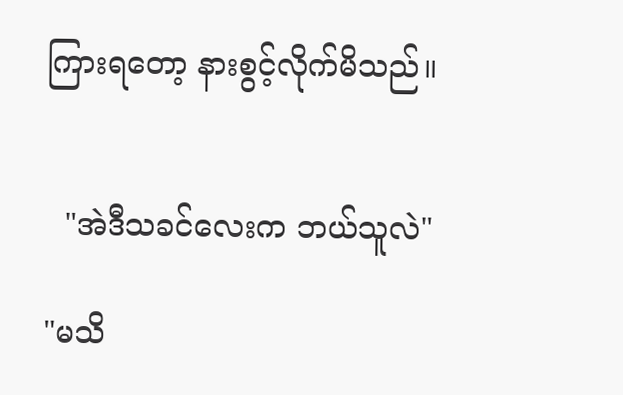ကြားရတော့ နားစွင့်လိုက်မိသည်။


  "အဲဒီသခင်လေးက ဘယ်သူလဲ"

"မသိ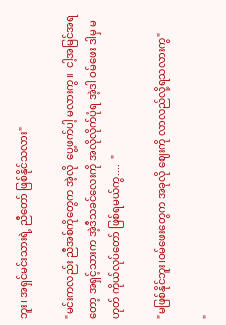ဘူး၊ အရှင်မင်းသားရဲ့ ညီတော် ဖြစ်နိုင်သလား"

"မင်းကလည်း ညီအစ်ကိုတွေက အဲ့လို  ပွေ့ဖက်ပါ့ မလားကွ။  ငါ့အမြင်အရတော့ အရှင့်သားက အဲ့ဒီသခင်လေးကို အလိုလိုက်ပုံရ အဲ့ဒါ ဝမ်ဖေး ဒါမှ မဟုတ် ကိုယ်လုပ်တော် ဖြစ်ရမယ်ကွ....  "

"မဖြစ်နိုင်ဘူး၊ဝမ်ဖေးတွေက အခုလို ဈေးကို လာလည်လို့ရသလားကွ"

"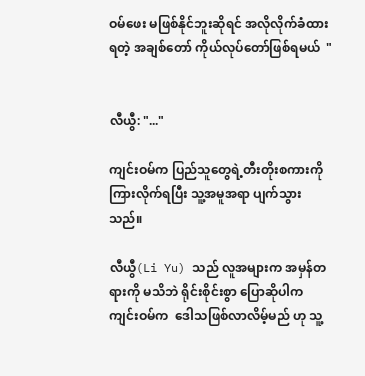ဝမ်ဖေး မဖြစ်နိုင်ဘူးဆိုရင် အလိုလိုက်ခံထားရတဲ့ အချစ်တော် ကိုယ်လုပ်တော်ဖြစ်ရမယ်  "


လီယွီ: "..."

ကျင်းဝမ်က ပြည်သူတွေရဲ့တီးတိုးစကားကို    ကြားလိုက်ရပြီး သူ့အမူအရာ ပျက်သွားသည်။

လီယွီ(Li Yu) သည် လူအများက အမှန်တရားကို မသိဘဲ ရိုင်းစိုင်းစွာ ပြောဆိုပါက ကျင်းဝမ်က  ဒေါသဖြစ်လာလိမ့်မည် ဟု သူ့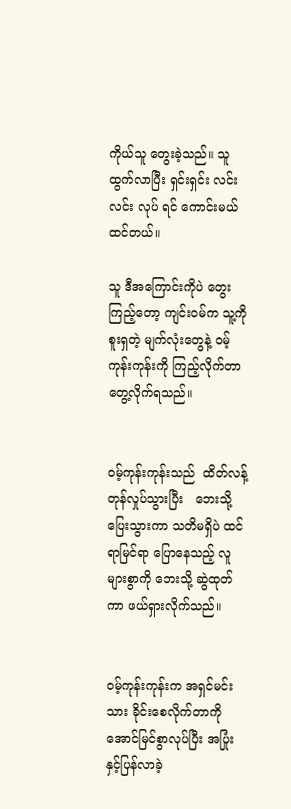ကိုယ်သူ တွေးခဲ့သည်။ သူ ထွက်လာပြီး ရှင်းရှင်း လင်းလင်း လုပ် ရင် ကောင်းမယ်ထင်တယ်။

သူ ဒီအကြောင်းကိုပဲ တွေးကြည့်တော့ ကျင်းဝမ်က သူ့ကို စူးရှတဲ့ မျက်လုံးတွေနဲ့ ဝမ့်ကုန်းကုန်းကို ကြည့်လိုက်တာ တွေ့လိုက်ရသည်။


ဝမ့်ကုန်းကုန်းသည်  ထိတ်လန့်တုန်လှုပ်သွားပြီး   ဘေးသို့ ပြေးသွားကာ သတိမရှိပဲ ထင်ရာမြင်ရာ ပြောနေသည့် လူများစွာကို ဘေးသို့ ဆွဲထုတ်ကာ ဖယ်ရှားလိုက်သည်။


ဝမ့်ကုန်းကုန်းက အရှင်မင်းသား ခိုင်းစေလိုက်တာကို အောင်မြင်စွာလုပ်ပြီး အပြုံးနှင့်ပြန်လာခဲ့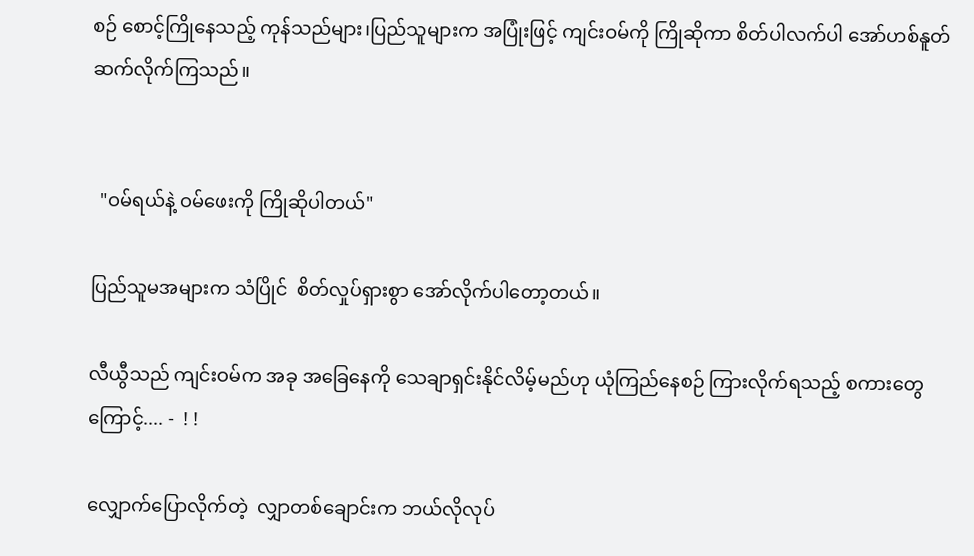စဉ် စောင့်ကြိုနေသည့် ကုန်သည်များ၊ပြည်သူများက အပြုံးဖြင့် ကျင်းဝမ်ကို ကြိုဆိုကာ စိတ်ပါလက်ပါ အော်ဟစ်နူတ်ဆက်လိုက်ကြသည်။


  "ဝမ်ရယ်နဲ့ ဝမ်ဖေးကို ကြိုဆိုပါတယ်"

ပြည်သူမအများက သံပြိုင်  စိတ်လှုပ်ရှားစွာ အော်လိုက်ပါတော့တယ်။

လီယွီသည် ကျင်းဝမ်က အခု အခြေနေကို သေချာရှင်းနိုင်လိမ့်မည်ဟု ယုံကြည်နေစဉ် ကြားလိုက်ရသည့် စကားတွေကြောင့်.... -  ! !

လျှောက်ပြောလိုက်တဲ့  လျှာတစ်ချောင်းက ဘယ်လိုလုပ်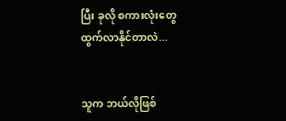ပြီး ခုလို စကားလုံးတွေ ထွက်လာနိုင်တာလဲ...


သူက ဘယ်လိုဖြစ်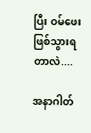ပြီး ဝမ်ဖေး ဖြစ်သွားရတာလဲ....

အနာဂါတ်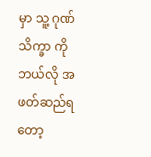မှာ သူ့ ဂုဏ်သိက္ခာ ကို ဘယ်လို အဖတ်ဆည်ရတော့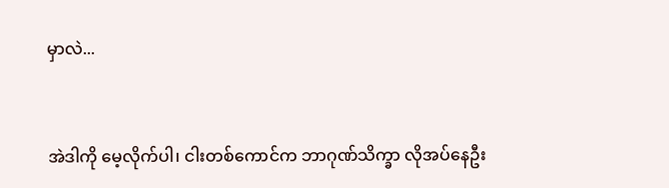မှာလဲ...



အဲဒါကို မေ့လိုက်ပါ၊ ငါးတစ်ကောင်က ဘာဂုဏ်သိက္ခာ လိုအပ်နေဦး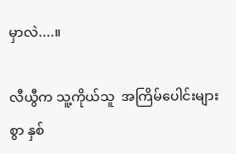မှာလဲ....။

လီယွီက သူ့ကိုယ်သူ  အကြိမ်ပေါင်းများစွာ နှစ်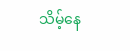သိမ့်နေ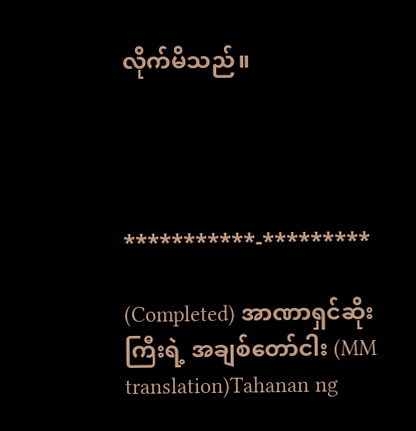လိုက်မိသည်။




***********-*********

(Completed) အာဏာရှင်ဆိုးကြီးရဲ့ အချစ်တော်ငါး (MM translation)Tahanan ng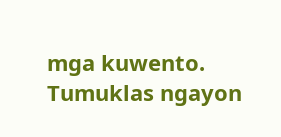mga kuwento. Tumuklas ngayon